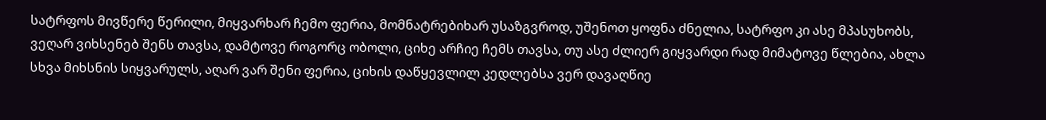სატრფოს მივწერე წერილი, მიყვარხარ ჩემო ფერია, მომნატრებიხარ უსაზგვროდ, უშენოთ ყოფნა ძნელია, სატრფო კი ასე მპასუხობს, ვეღარ ვიხსენებ შენს თავსა, დამტოვე როგორც ობოლი, ციხე არჩიე ჩემს თავსა, თუ ასე ძლიერ გიყვარდი რად მიმატოვე წლებია, ახლა სხვა მიხსნის სიყვარულს, აღარ ვარ შენი ფერია, ციხის დაწყევლილ კედლებსა ვერ დავაღწიე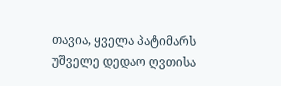თავია, ყველა პატიმარს უშველე დედაო ღვთისა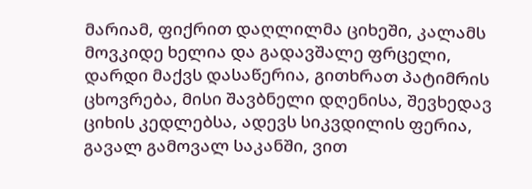მარიამ, ფიქრით დაღლილმა ციხეში, კალამს მოვკიდე ხელია და გადავშალე ფრცელი, დარდი მაქვს დასაწერია, გითხრათ პატიმრის ცხოვრება, მისი შავბნელი დღენისა, შევხედავ ციხის კედლებსა, ადევს სიკვდილის ფერია, გავალ გამოვალ საკანში, ვით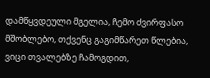დამწყვდეული მგელია, ჩემო ძვირფასო მშობლებო, თქვენც გაგიმწარეთ წლებია, ვიცი თვალებზე ჩამოგდით,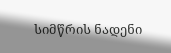სიმწრის ნადენი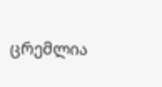ცრემლია